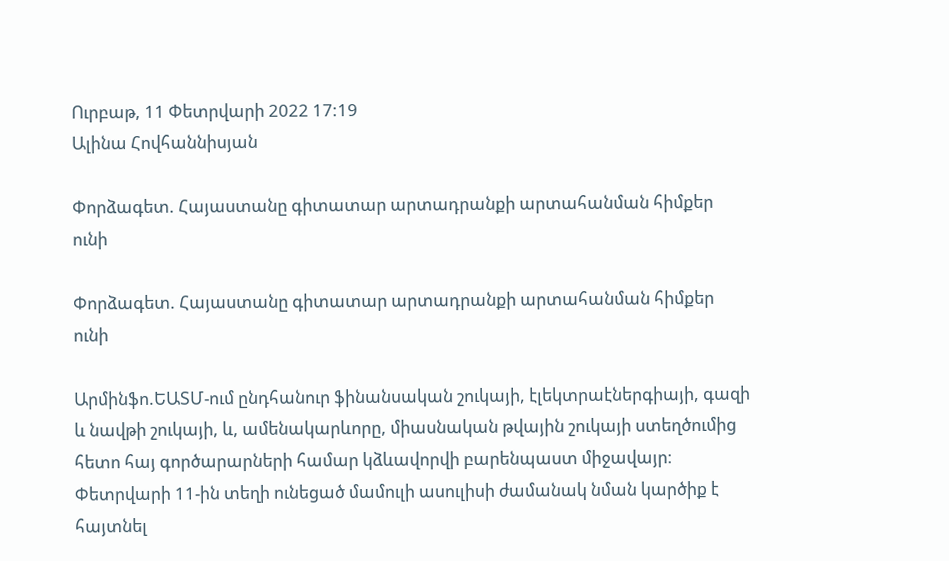Ուրբաթ, 11 Փետրվարի 2022 17:19
Ալինա Հովհաննիսյան

Փորձագետ. Հայաստանը գիտատար արտադրանքի արտահանման հիմքեր ունի

Փորձագետ. Հայաստանը գիտատար արտադրանքի արտահանման հիմքեր ունի

Արմինֆո.ԵԱՏՄ-ում ընդհանուր ֆինանսական շուկայի, էլեկտրաէներգիայի, գազի և նավթի շուկայի, և, ամենակարևորը, միասնական թվային շուկայի ստեղծումից հետո հայ գործարարների համար կձևավորվի բարենպաստ միջավայր։ Փետրվարի 11-ին տեղի ունեցած մամուլի ասուլիսի ժամանակ նման կարծիք է հայտնել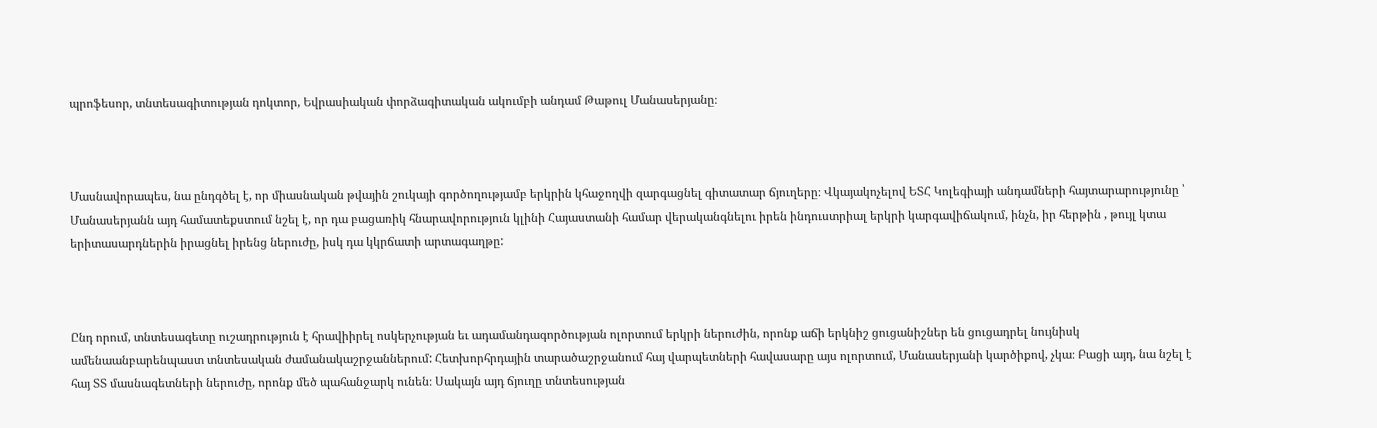պրոֆեսոր, տնտեսագիտության դոկտոր, Եվրասիական փորձագիտական ակումբի անդամ Թաթուլ Մանասերյանը։



Մասնավորապես, նա ընդգծել է, որ միասնական թվային շուկայի գործողությամբ երկրին կհաջողվի զարգացնել գիտատար ճյուղերը։ Վկայակոչելով ԵՏՀ Կոլեգիայի անդամների հայտարարությունը ՝ Մանասերյանն այդ համատեքստում նշել է, որ դա բացառիկ հնարավորություն կլինի Հայաստանի համար վերականգնելու իրեն ինդուստրիալ երկրի կարգավիճակում, ինչն, իր հերթին , թույլ կտա երիտասարդներին իրացնել իրենց ներուժը, իսկ դա կկրճատի արտագաղթը:



Ընդ որում, տնտեսագետը ուշադրություն է հրավիիրել ոսկերչության եւ ադամանդագործության ոլորտում երկրի ներուժին, որոնք աճի երկնիշ ցուցանիշներ են ցուցադրել նույնիսկ ամենաանբարենպաստ տնտեսական ժամանակաշրջաններում: Հետխորհրդային տարածաշրջանում հայ վարպետների հավասարը այս ոլորտում, Մանասերյանի կարծիքով, չկա։ Բացի այդ, նա նշել է հայ ՏՏ մասնագետների ներուժը, որոնք մեծ պահանջարկ ունեն։ Սակայն այդ ճյուղը տնտեսության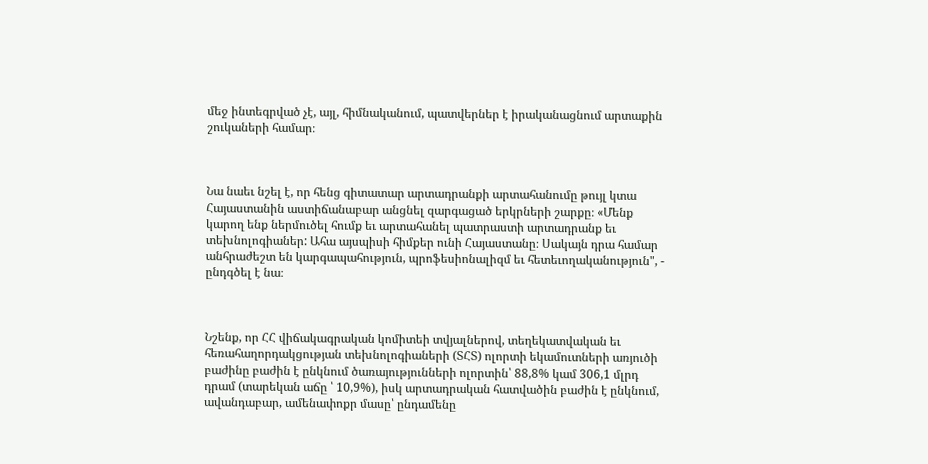մեջ ինտեգրված չէ, այլ, հիմնականում, պատվերներ է իրականացնում արտաքին շուկաների համար։



Նա նաեւ նշել է, որ հենց գիտատար արտադրանքի արտահանումը թույլ կտա Հայաստանին աստիճանաբար անցնել զարգացած երկրների շարքը։ «Մենք կարող ենք ներմուծել հումք եւ արտահանել պատրաստի արտադրանք եւ տեխնոլոգիաներ: Ահա այսպիսի հիմքեր ունի Հայաստանը։ Սակայն դրա համար անհրաժեշտ են կարգապահություն, պրոֆեսիոնալիզմ եւ հետեւողականություն", - ընդգծել է նա։



Նշենք, որ ՀՀ վիճակագրական կոմիտեի տվյալներով, տեղեկատվական եւ հեռահաղորդակցության տեխնոլոգիաների (ՏՀՏ) ոլորտի եկամուտների առյուծի բաժինը բաժին է ընկնում ծառայությունների ոլորտին՝ 88,8% կամ 306,1 մլրդ դրամ (տարեկան աճը ՝ 10,9%), իսկ արտադրական հատվածին բաժին է ընկնում, ավանդաբար, ամենափոքր մասը՝ ընդամենը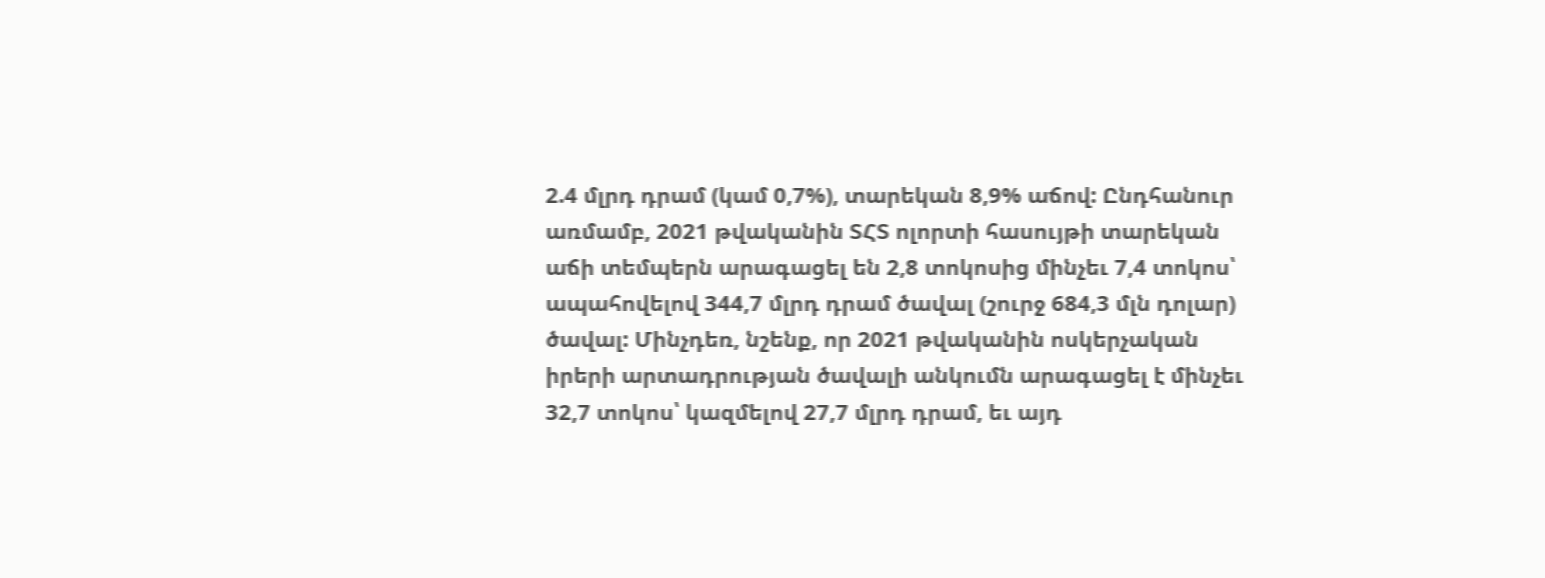2.4 մլրդ դրամ (կամ 0,7%), տարեկան 8,9% աճով: Ընդհանուր առմամբ, 2021 թվականին ՏՀՏ ոլորտի հասույթի տարեկան աճի տեմպերն արագացել են 2,8 տոկոսից մինչեւ 7,4 տոկոս՝ ապահովելով 344,7 մլրդ դրամ ծավալ (շուրջ 684,3 մլն դոլար) ծավալ: Մինչդեռ, նշենք, որ 2021 թվականին ոսկերչական իրերի արտադրության ծավալի անկումն արագացել է մինչեւ 32,7 տոկոս՝ կազմելով 27,7 մլրդ դրամ, եւ այդ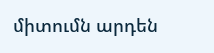միտումն արդեն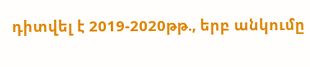դիտվել է 2019-2020թթ., երբ անկումը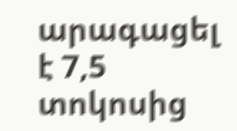արագացել է 7,5 տոկոսից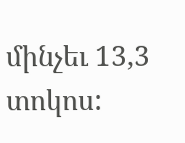մինչեւ 13,3 տոկոս: